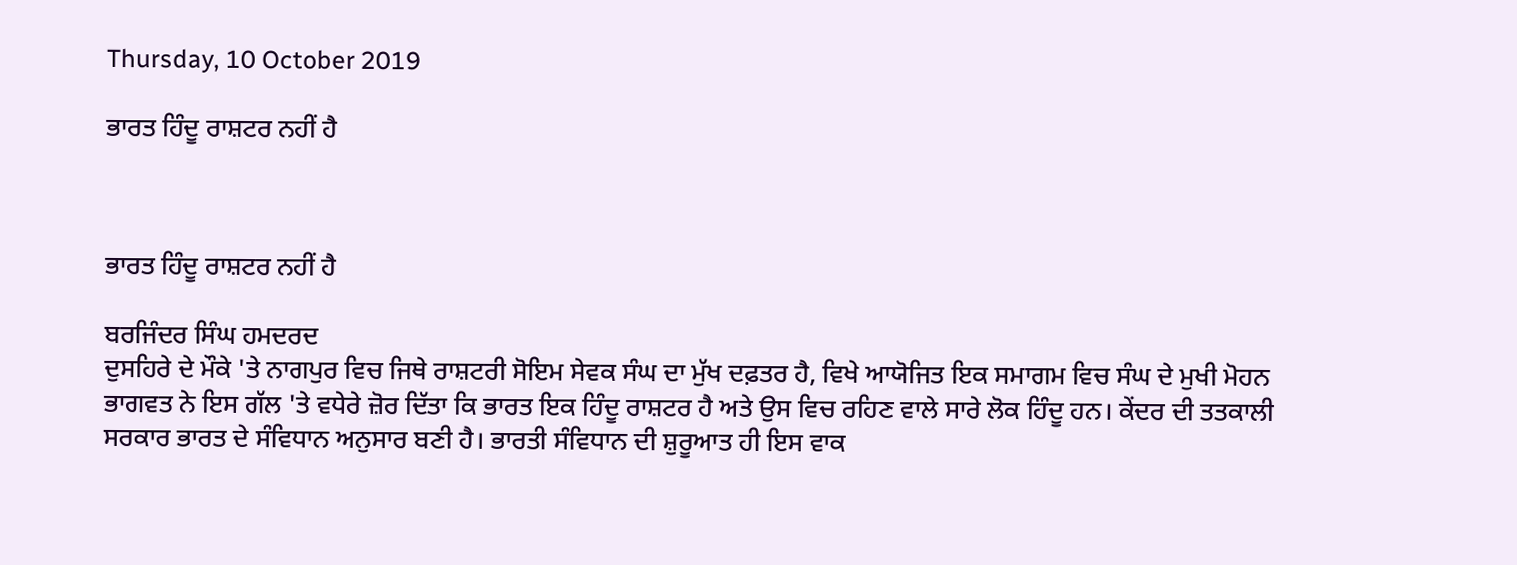Thursday, 10 October 2019

ਭਾਰਤ ਹਿੰਦੂ ਰਾਸ਼ਟਰ ਨਹੀਂ ਹੈ



ਭਾਰਤ ਹਿੰਦੂ ਰਾਸ਼ਟਰ ਨਹੀਂ ਹੈ

ਬਰਜਿੰਦਰ ਸਿੰਘ ਹਮਦਰਦ
ਦੁਸਹਿਰੇ ਦੇ ਮੌਕੇ 'ਤੇ ਨਾਗਪੁਰ ਵਿਚ ਜਿਥੇ ਰਾਸ਼ਟਰੀ ਸੋਇਮ ਸੇਵਕ ਸੰਘ ਦਾ ਮੁੱਖ ਦਫ਼ਤਰ ਹੈ, ਵਿਖੇ ਆਯੋਜਿਤ ਇਕ ਸਮਾਗਮ ਵਿਚ ਸੰਘ ਦੇ ਮੁਖੀ ਮੋਹਨ ਭਾਗਵਤ ਨੇ ਇਸ ਗੱਲ 'ਤੇ ਵਧੇਰੇ ਜ਼ੋਰ ਦਿੱਤਾ ਕਿ ਭਾਰਤ ਇਕ ਹਿੰਦੂ ਰਾਸ਼ਟਰ ਹੈ ਅਤੇ ਉਸ ਵਿਚ ਰਹਿਣ ਵਾਲੇ ਸਾਰੇ ਲੋਕ ਹਿੰਦੂ ਹਨ। ਕੇਂਦਰ ਦੀ ਤਤਕਾਲੀ ਸਰਕਾਰ ਭਾਰਤ ਦੇ ਸੰਵਿਧਾਨ ਅਨੁਸਾਰ ਬਣੀ ਹੈ। ਭਾਰਤੀ ਸੰਵਿਧਾਨ ਦੀ ਸ਼ੁਰੂਆਤ ਹੀ ਇਸ ਵਾਕ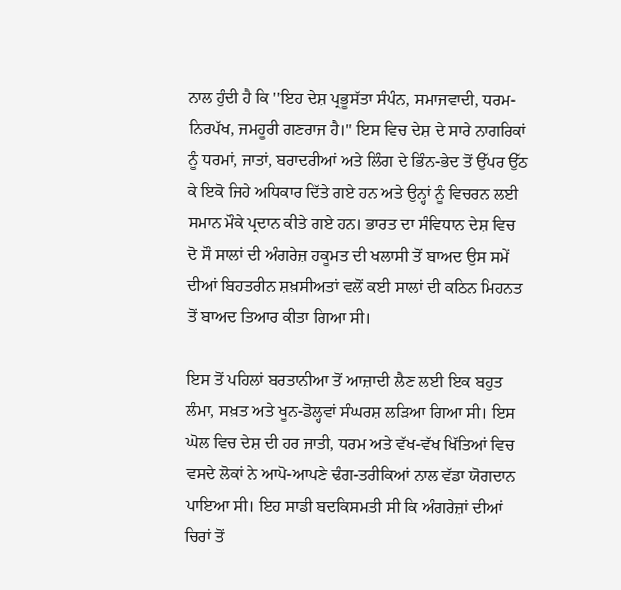ਨਾਲ ਹੁੰਦੀ ਹੈ ਕਿ ''ਇਹ ਦੇਸ਼ ਪ੍ਰਭੂਸੱਤਾ ਸੰਪੰਨ, ਸਮਾਜਵਾਦੀ, ਧਰਮ-ਨਿਰਪੱਖ, ਜਮਹੂਰੀ ਗਣਰਾਜ ਹੈ।'' ਇਸ ਵਿਚ ਦੇਸ਼ ਦੇ ਸਾਰੇ ਨਾਗਰਿਕਾਂ ਨੂੰ ਧਰਮਾਂ, ਜਾਤਾਂ, ਬਰਾਦਰੀਆਂ ਅਤੇ ਲਿੰਗ ਦੇ ਭਿੰਨ-ਭੇਦ ਤੋਂ ਉੱਪਰ ਉੱਠ ਕੇ ਇਕੋ ਜਿਹੇ ਅਧਿਕਾਰ ਦਿੱਤੇ ਗਏ ਹਨ ਅਤੇ ਉਨ੍ਹਾਂ ਨੂੰ ਵਿਚਰਨ ਲਈ ਸਮਾਨ ਮੌਕੇ ਪ੍ਰਦਾਨ ਕੀਤੇ ਗਏ ਹਨ। ਭਾਰਤ ਦਾ ਸੰਵਿਧਾਨ ਦੇਸ਼ ਵਿਚ ਦੋ ਸੌ ਸਾਲਾਂ ਦੀ ਅੰਗਰੇਜ਼ ਹਕੂਮਤ ਦੀ ਖਲਾਸੀ ਤੋਂ ਬਾਅਦ ਉਸ ਸਮੇਂ ਦੀਆਂ ਬਿਹਤਰੀਨ ਸ਼ਖ਼ਸੀਅਤਾਂ ਵਲੋਂ ਕਈ ਸਾਲਾਂ ਦੀ ਕਠਿਨ ਮਿਹਨਤ ਤੋਂ ਬਾਅਦ ਤਿਆਰ ਕੀਤਾ ਗਿਆ ਸੀ।

ਇਸ ਤੋਂ ਪਹਿਲਾਂ ਬਰਤਾਨੀਆ ਤੋਂ ਆਜ਼ਾਦੀ ਲੈਣ ਲਈ ਇਕ ਬਹੁਤ ਲੰਮਾ, ਸਖ਼ਤ ਅਤੇ ਖੂਨ-ਡੋਲ੍ਹਵਾਂ ਸੰਘਰਸ਼ ਲੜਿਆ ਗਿਆ ਸੀ। ਇਸ ਘੋਲ ਵਿਚ ਦੇਸ਼ ਦੀ ਹਰ ਜਾਤੀ, ਧਰਮ ਅਤੇ ਵੱਖ-ਵੱਖ ਖਿੱਤਿਆਂ ਵਿਚ ਵਸਦੇ ਲੋਕਾਂ ਨੇ ਆਪੋ-ਆਪਣੇ ਢੰਗ-ਤਰੀਕਿਆਂ ਨਾਲ ਵੱਡਾ ਯੋਗਦਾਨ ਪਾਇਆ ਸੀ। ਇਹ ਸਾਡੀ ਬਦਕਿਸਮਤੀ ਸੀ ਕਿ ਅੰਗਰੇਜ਼ਾਂ ਦੀਆਂ ਚਿਰਾਂ ਤੋਂ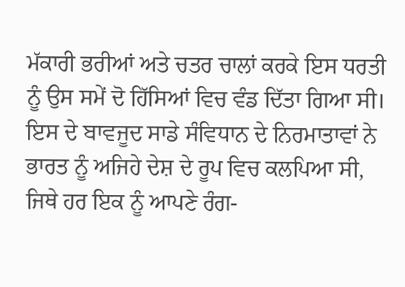ਮੱਕਾਰੀ ਭਰੀਆਂ ਅਤੇ ਚਤਰ ਚਾਲਾਂ ਕਰਕੇ ਇਸ ਧਰਤੀ ਨੂੰ ਉਸ ਸਮੇਂ ਦੋ ਹਿੱਸਿਆਂ ਵਿਚ ਵੰਡ ਦਿੱਤਾ ਗਿਆ ਸੀ। ਇਸ ਦੇ ਬਾਵਜੂਦ ਸਾਡੇ ਸੰਵਿਧਾਨ ਦੇ ਨਿਰਮਾਤਾਵਾਂ ਨੇ ਭਾਰਤ ਨੂੰ ਅਜਿਹੇ ਦੇਸ਼ ਦੇ ਰੂਪ ਵਿਚ ਕਲਪਿਆ ਸੀ, ਜਿਥੇ ਹਰ ਇਕ ਨੂੰ ਆਪਣੇ ਰੰਗ-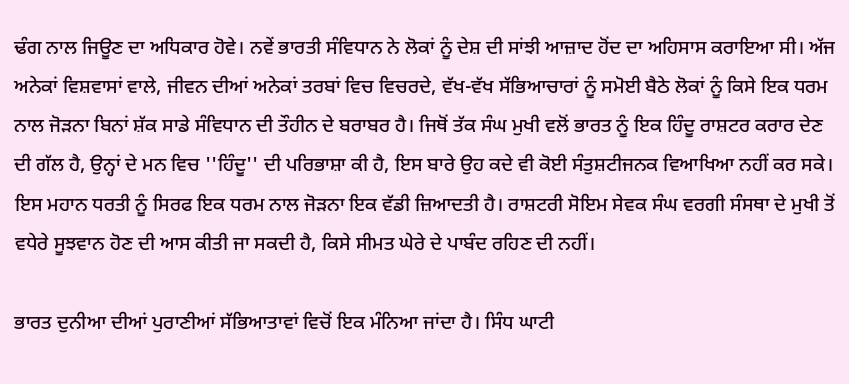ਢੰਗ ਨਾਲ ਜਿਊਣ ਦਾ ਅਧਿਕਾਰ ਹੋਵੇ। ਨਵੇਂ ਭਾਰਤੀ ਸੰਵਿਧਾਨ ਨੇ ਲੋਕਾਂ ਨੂੰ ਦੇਸ਼ ਦੀ ਸਾਂਝੀ ਆਜ਼ਾਦ ਹੋਂਦ ਦਾ ਅਹਿਸਾਸ ਕਰਾਇਆ ਸੀ। ਅੱਜ ਅਨੇਕਾਂ ਵਿਸ਼ਵਾਸਾਂ ਵਾਲੇ, ਜੀਵਨ ਦੀਆਂ ਅਨੇਕਾਂ ਤਰਬਾਂ ਵਿਚ ਵਿਚਰਦੇ, ਵੱਖ-ਵੱਖ ਸੱਭਿਆਚਾਰਾਂ ਨੂੰ ਸਮੋਈ ਬੈਠੇ ਲੋਕਾਂ ਨੂੰ ਕਿਸੇ ਇਕ ਧਰਮ ਨਾਲ ਜੋੜਨਾ ਬਿਨਾਂ ਸ਼ੱਕ ਸਾਡੇ ਸੰਵਿਧਾਨ ਦੀ ਤੌਹੀਨ ਦੇ ਬਰਾਬਰ ਹੈ। ਜਿਥੋਂ ਤੱਕ ਸੰਘ ਮੁਖੀ ਵਲੋਂ ਭਾਰਤ ਨੂੰ ਇਕ ਹਿੰਦੂ ਰਾਸ਼ਟਰ ਕਰਾਰ ਦੇਣ ਦੀ ਗੱਲ ਹੈ, ਉਨ੍ਹਾਂ ਦੇ ਮਨ ਵਿਚ ''ਹਿੰਦੂ'' ਦੀ ਪਰਿਭਾਸ਼ਾ ਕੀ ਹੈ, ਇਸ ਬਾਰੇ ਉਹ ਕਦੇ ਵੀ ਕੋਈ ਸੰਤੁਸ਼ਟੀਜਨਕ ਵਿਆਖਿਆ ਨਹੀਂ ਕਰ ਸਕੇ। ਇਸ ਮਹਾਨ ਧਰਤੀ ਨੂੰ ਸਿਰਫ ਇਕ ਧਰਮ ਨਾਲ ਜੋੜਨਾ ਇਕ ਵੱਡੀ ਜ਼ਿਆਦਤੀ ਹੈ। ਰਾਸ਼ਟਰੀ ਸੋਇਮ ਸੇਵਕ ਸੰਘ ਵਰਗੀ ਸੰਸਥਾ ਦੇ ਮੁਖੀ ਤੋਂ ਵਧੇਰੇ ਸੂਝਵਾਨ ਹੋਣ ਦੀ ਆਸ ਕੀਤੀ ਜਾ ਸਕਦੀ ਹੈ, ਕਿਸੇ ਸੀਮਤ ਘੇਰੇ ਦੇ ਪਾਬੰਦ ਰਹਿਣ ਦੀ ਨਹੀਂ।

ਭਾਰਤ ਦੁਨੀਆ ਦੀਆਂ ਪੁਰਾਣੀਆਂ ਸੱਭਿਆਤਾਵਾਂ ਵਿਚੋਂ ਇਕ ਮੰਨਿਆ ਜਾਂਦਾ ਹੈ। ਸਿੰਧ ਘਾਟੀ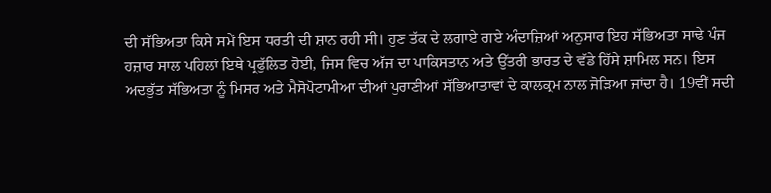ਦੀ ਸੱਭਿਅਤਾ ਕਿਸੇ ਸਮੇਂ ਇਸ ਧਰਤੀ ਦੀ ਸ਼ਾਨ ਰਹੀ ਸੀ। ਹੁਣ ਤੱਕ ਦੇ ਲਗਾਏ ਗਏ ਅੰਦਾਜ਼ਿਆਂ ਅਨੁਸਾਰ ਇਹ ਸੱਭਿਅਤਾ ਸਾਢੇ ਪੰਜ ਹਜ਼ਾਰ ਸਾਲ ਪਹਿਲਾਂ ਇਥੇ ਪ੍ਰਫੁੱਲਿਤ ਹੋਈ, ਜਿਸ ਵਿਚ ਅੱਜ ਦਾ ਪਾਕਿਸਤਾਨ ਅਤੇ ਉੱਤਰੀ ਭਾਰਤ ਦੇ ਵੱਡੇ ਹਿੱਸੇ ਸ਼ਾਮਿਲ ਸਨ। ਇਸ ਅਦਭੁੱਤ ਸੱਭਿਅਤਾ ਨੂੰ ਮਿਸਰ ਅਤੇ ਮੈਸੋਪੋਟਾਮੀਆ ਦੀਆਂ ਪੁਰਾਣੀਆਂ ਸੱਭਿਆਤਾਵਾਂ ਦੇ ਕਾਲਕ੍ਰਮ ਨਾਲ ਜੋੜਿਆ ਜਾਂਦਾ ਹੈ। 19ਵੀਂ ਸਦੀ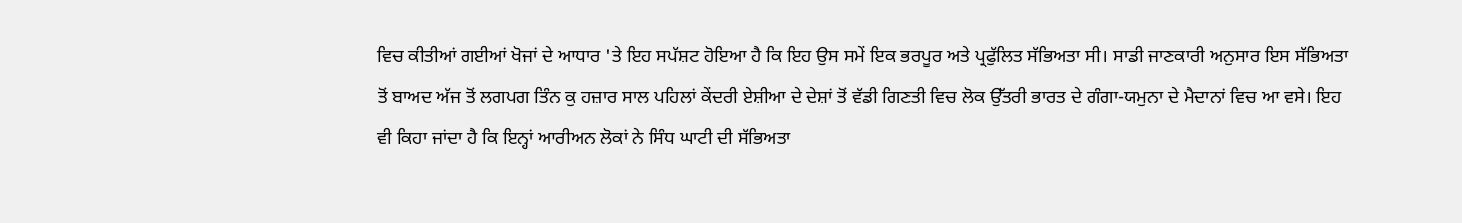ਵਿਚ ਕੀਤੀਆਂ ਗਈਆਂ ਖੋਜਾਂ ਦੇ ਆਧਾਰ 'ਤੇ ਇਹ ਸਪੱਸ਼ਟ ਹੋਇਆ ਹੈ ਕਿ ਇਹ ਉਸ ਸਮੇਂ ਇਕ ਭਰਪੂਰ ਅਤੇ ਪ੍ਰਫੁੱਲਿਤ ਸੱਭਿਅਤਾ ਸੀ। ਸਾਡੀ ਜਾਣਕਾਰੀ ਅਨੁਸਾਰ ਇਸ ਸੱਭਿਅਤਾ ਤੋਂ ਬਾਅਦ ਅੱਜ ਤੋਂ ਲਗਪਗ ਤਿੰਨ ਕੁ ਹਜ਼ਾਰ ਸਾਲ ਪਹਿਲਾਂ ਕੇਂਦਰੀ ਏਸ਼ੀਆ ਦੇ ਦੇਸ਼ਾਂ ਤੋਂ ਵੱਡੀ ਗਿਣਤੀ ਵਿਚ ਲੋਕ ਉੱਤਰੀ ਭਾਰਤ ਦੇ ਗੰਗਾ-ਯਮੁਨਾ ਦੇ ਮੈਦਾਨਾਂ ਵਿਚ ਆ ਵਸੇ। ਇਹ ਵੀ ਕਿਹਾ ਜਾਂਦਾ ਹੈ ਕਿ ਇਨ੍ਹਾਂ ਆਰੀਅਨ ਲੋਕਾਂ ਨੇ ਸਿੰਧ ਘਾਟੀ ਦੀ ਸੱਭਿਅਤਾ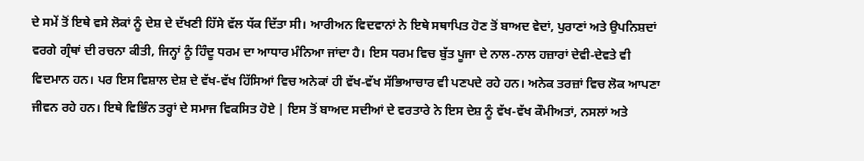ਦੇ ਸਮੇਂ ਤੋਂ ਇਥੇ ਵਸੇ ਲੋਕਾਂ ਨੂੰ ਦੇਸ਼ ਦੇ ਦੱਖਣੀ ਹਿੱਸੇ ਵੱਲ ਧੱਕ ਦਿੱਤਾ ਸੀ। ਆਰੀਅਨ ਵਿਦਵਾਨਾਂ ਨੇ ਇਥੇ ਸਥਾਪਿਤ ਹੋਣ ਤੋਂ ਬਾਅਦ ਵੇਦਾਂ, ਪੁਰਾਣਾਂ ਅਤੇ ਉਪਨਿਸ਼ਦਾਂ ਵਰਗੇ ਗ੍ਰੰਥਾਂ ਦੀ ਰਚਨਾ ਕੀਤੀ, ਜਿਨ੍ਹਾਂ ਨੂੰ ਹਿੰਦੂ ਧਰਮ ਦਾ ਆਧਾਰ ਮੰਨਿਆ ਜਾਂਦਾ ਹੈ। ਇਸ ਧਰਮ ਵਿਚ ਬੁੱਤ ਪੂਜਾ ਦੇ ਨਾਲ-ਨਾਲ ਹਜ਼ਾਰਾਂ ਦੇਵੀ-ਦੇਵਤੇ ਵੀ ਵਿਦਮਾਨ ਹਨ। ਪਰ ਇਸ ਵਿਸ਼ਾਲ ਦੇਸ਼ ਦੇ ਵੱਖ-ਵੱਖ ਹਿੱਸਿਆਂ ਵਿਚ ਅਨੇਕਾਂ ਹੀ ਵੱਖ-ਵੱਖ ਸੱਭਿਆਚਾਰ ਵੀ ਪਣਪਦੇ ਰਹੇ ਹਨ। ਅਨੇਕ ਤਰਜ਼ਾਂ ਵਿਚ ਲੋਕ ਆਪਣਾ ਜੀਵਨ ਰਹੇ ਹਨ। ਇਥੇ ਵਿਭਿੰਨ ਤਰ੍ਹਾਂ ਦੇ ਸਮਾਜ ਵਿਕਸਿਤ ਹੋਏ | ਇਸ ਤੋਂ ਬਾਅਦ ਸਦੀਆਂ ਦੇ ਵਰਤਾਰੇ ਨੇ ਇਸ ਦੇਸ਼ ਨੂੰ ਵੱਖ-ਵੱਖ ਕੌਮੀਅਤਾਂ, ਨਸਲਾਂ ਅਤੇ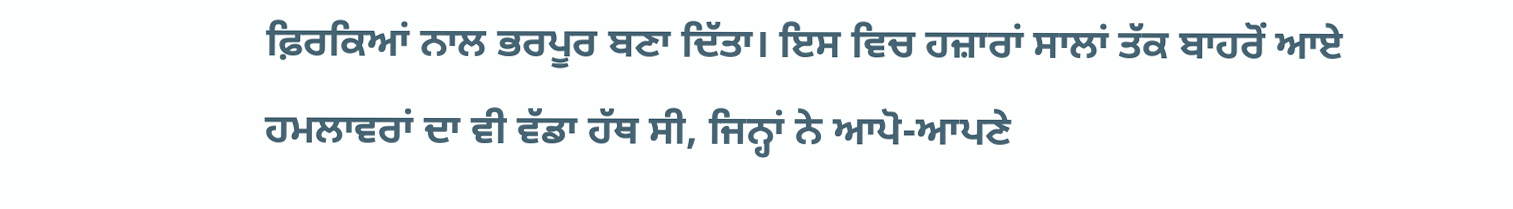ਫ਼ਿਰਕਿਆਂ ਨਾਲ ਭਰਪੂਰ ਬਣਾ ਦਿੱਤਾ। ਇਸ ਵਿਚ ਹਜ਼ਾਰਾਂ ਸਾਲਾਂ ਤੱਕ ਬਾਹਰੋਂ ਆਏ ਹਮਲਾਵਰਾਂ ਦਾ ਵੀ ਵੱਡਾ ਹੱਥ ਸੀ, ਜਿਨ੍ਹਾਂ ਨੇ ਆਪੋ-ਆਪਣੇ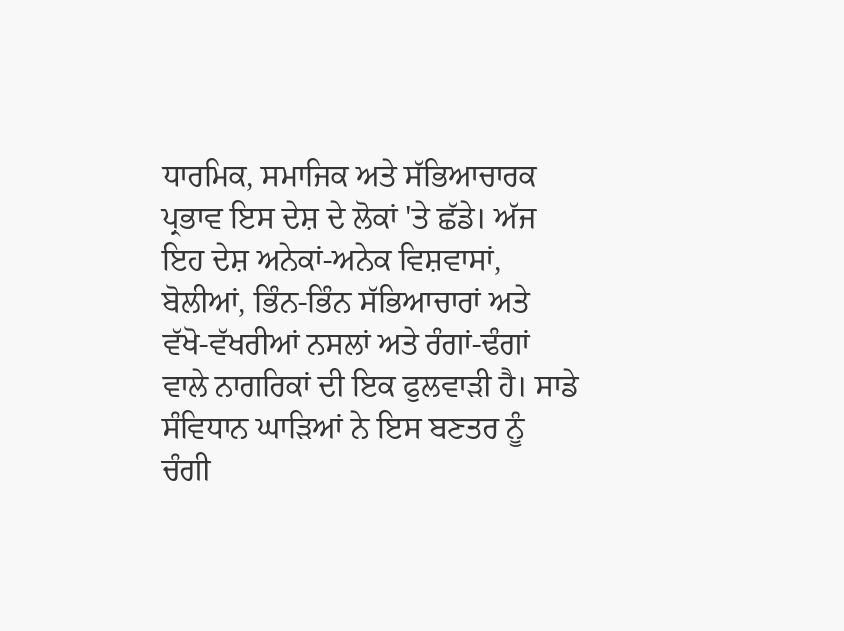ਧਾਰਮਿਕ, ਸਮਾਜਿਕ ਅਤੇ ਸੱਭਿਆਚਾਰਕ ਪ੍ਰਭਾਵ ਇਸ ਦੇਸ਼ ਦੇ ਲੋਕਾਂ 'ਤੇ ਛੱਡੇ। ਅੱਜ ਇਹ ਦੇਸ਼ ਅਨੇਕਾਂ-ਅਨੇਕ ਵਿਸ਼ਵਾਸਾਂ, ਬੋਲੀਆਂ, ਭਿੰਨ-ਭਿੰਨ ਸੱਭਿਆਚਾਰਾਂ ਅਤੇ ਵੱਖੋ-ਵੱਖਰੀਆਂ ਨਸਲਾਂ ਅਤੇ ਰੰਗਾਂ-ਢੰਗਾਂ ਵਾਲੇ ਨਾਗਰਿਕਾਂ ਦੀ ਇਕ ਫੁਲਵਾੜੀ ਹੈ। ਸਾਡੇ ਸੰਵਿਧਾਨ ਘਾੜਿਆਂ ਨੇ ਇਸ ਬਣਤਰ ਨੂੰ ਚੰਗੀ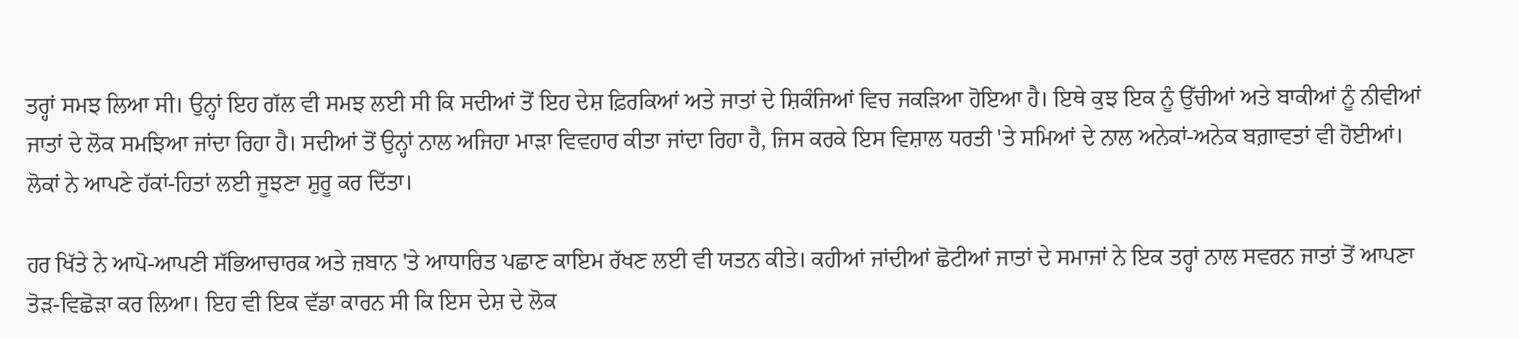ਤਰ੍ਹਾਂ ਸਮਝ ਲਿਆ ਸੀ। ਉਨ੍ਹਾਂ ਇਹ ਗੱਲ ਵੀ ਸਮਝ ਲਈ ਸੀ ਕਿ ਸਦੀਆਂ ਤੋਂ ਇਹ ਦੇਸ਼ ਫ਼ਿਰਕਿਆਂ ਅਤੇ ਜਾਤਾਂ ਦੇ ਸ਼ਿਕੰਜਿਆਂ ਵਿਚ ਜਕੜਿਆ ਹੋਇਆ ਹੈ। ਇਥੇ ਕੁਝ ਇਕ ਨੂੰ ਉੱਚੀਆਂ ਅਤੇ ਬਾਕੀਆਂ ਨੂੰ ਨੀਵੀਆਂ ਜਾਤਾਂ ਦੇ ਲੋਕ ਸਮਝਿਆ ਜਾਂਦਾ ਰਿਹਾ ਹੈ। ਸਦੀਆਂ ਤੋਂ ਉਨ੍ਹਾਂ ਨਾਲ ਅਜਿਹਾ ਮਾੜਾ ਵਿਵਹਾਰ ਕੀਤਾ ਜਾਂਦਾ ਰਿਹਾ ਹੈ, ਜਿਸ ਕਰਕੇ ਇਸ ਵਿਸ਼ਾਲ ਧਰਤੀ 'ਤੇ ਸਮਿਆਂ ਦੇ ਨਾਲ ਅਨੇਕਾਂ-ਅਨੇਕ ਬਗ਼ਾਵਤਾਂ ਵੀ ਹੋਈਆਂ। ਲੋਕਾਂ ਨੇ ਆਪਣੇ ਹੱਕਾਂ-ਹਿਤਾਂ ਲਈ ਜੂਝਣਾ ਸ਼ੁਰੂ ਕਰ ਦਿੱਤਾ।

ਹਰ ਖਿੱਤੇ ਨੇ ਆਪੋ-ਆਪਣੀ ਸੱਭਿਆਚਾਰਕ ਅਤੇ ਜ਼ਬਾਨ 'ਤੇ ਆਧਾਰਿਤ ਪਛਾਣ ਕਾਇਮ ਰੱਖਣ ਲਈ ਵੀ ਯਤਨ ਕੀਤੇ। ਕਹੀਆਂ ਜਾਂਦੀਆਂ ਛੋਟੀਆਂ ਜਾਤਾਂ ਦੇ ਸਮਾਜਾਂ ਨੇ ਇਕ ਤਰ੍ਹਾਂ ਨਾਲ ਸਵਰਨ ਜਾਤਾਂ ਤੋਂ ਆਪਣਾ ਤੋੜ-ਵਿਛੋੜਾ ਕਰ ਲਿਆ। ਇਹ ਵੀ ਇਕ ਵੱਡਾ ਕਾਰਨ ਸੀ ਕਿ ਇਸ ਦੇਸ਼ ਦੇ ਲੋਕ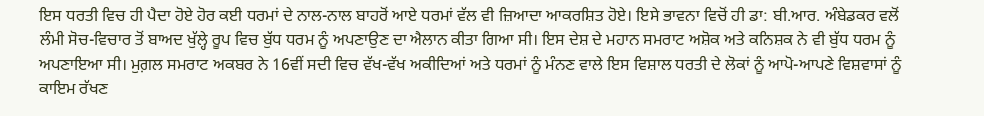ਇਸ ਧਰਤੀ ਵਿਚ ਹੀ ਪੈਦਾ ਹੋਏ ਹੋਰ ਕਈ ਧਰਮਾਂ ਦੇ ਨਾਲ-ਨਾਲ ਬਾਹਰੋਂ ਆਏ ਧਰਮਾਂ ਵੱਲ ਵੀ ਜ਼ਿਆਦਾ ਆਕਰਸ਼ਿਤ ਹੋਏ। ਇਸੇ ਭਾਵਨਾ ਵਿਚੋਂ ਹੀ ਡਾ: ਬੀ.ਆਰ. ਅੰਬੇਡਕਰ ਵਲੋਂ ਲੰਮੀ ਸੋਚ-ਵਿਚਾਰ ਤੋਂ ਬਾਅਦ ਖੁੱਲ੍ਹੇ ਰੂਪ ਵਿਚ ਬੁੱਧ ਧਰਮ ਨੂੰ ਅਪਣਾਉਣ ਦਾ ਐਲਾਨ ਕੀਤਾ ਗਿਆ ਸੀ। ਇਸ ਦੇਸ਼ ਦੇ ਮਹਾਨ ਸਮਰਾਟ ਅਸ਼ੋਕ ਅਤੇ ਕਨਿਸ਼ਕ ਨੇ ਵੀ ਬੁੱਧ ਧਰਮ ਨੂੰ ਅਪਣਾਇਆ ਸੀ। ਮੁਗ਼ਲ ਸਮਰਾਟ ਅਕਬਰ ਨੇ 16ਵੀਂ ਸਦੀ ਵਿਚ ਵੱਖ-ਵੱਖ ਅਕੀਦਿਆਂ ਅਤੇ ਧਰਮਾਂ ਨੂੰ ਮੰਨਣ ਵਾਲੇ ਇਸ ਵਿਸ਼ਾਲ ਧਰਤੀ ਦੇ ਲੋਕਾਂ ਨੂੰ ਆਪੋ-ਆਪਣੇ ਵਿਸ਼ਵਾਸਾਂ ਨੂੰ ਕਾਇਮ ਰੱਖਣ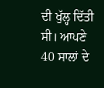ਦੀ ਖੁੱਲ੍ਹ ਦਿੱਤੀ ਸੀ। ਆਪਣੇ 40 ਸਾਲਾਂ ਦੇ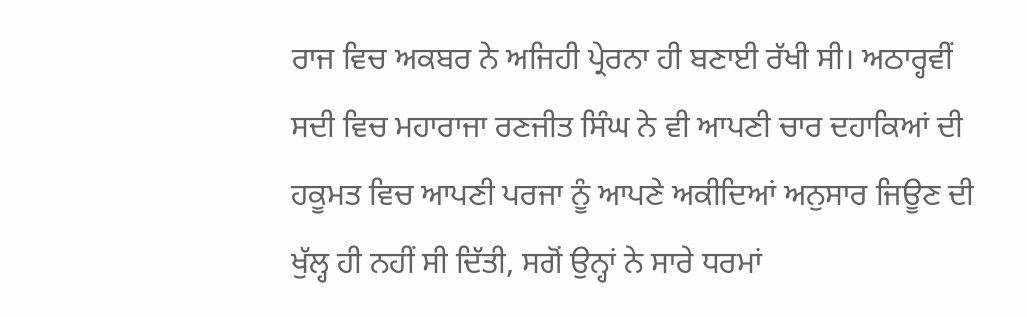ਰਾਜ ਵਿਚ ਅਕਬਰ ਨੇ ਅਜਿਹੀ ਪ੍ਰੇਰਨਾ ਹੀ ਬਣਾਈ ਰੱਖੀ ਸੀ। ਅਠਾਰ੍ਹਵੀਂ ਸਦੀ ਵਿਚ ਮਹਾਰਾਜਾ ਰਣਜੀਤ ਸਿੰਘ ਨੇ ਵੀ ਆਪਣੀ ਚਾਰ ਦਹਾਕਿਆਂ ਦੀ ਹਕੂਮਤ ਵਿਚ ਆਪਣੀ ਪਰਜਾ ਨੂੰ ਆਪਣੇ ਅਕੀਦਿਆਂ ਅਨੁਸਾਰ ਜਿਊਣ ਦੀ ਖੁੱਲ੍ਹ ਹੀ ਨਹੀਂ ਸੀ ਦਿੱਤੀ, ਸਗੋਂ ਉਨ੍ਹਾਂ ਨੇ ਸਾਰੇ ਧਰਮਾਂ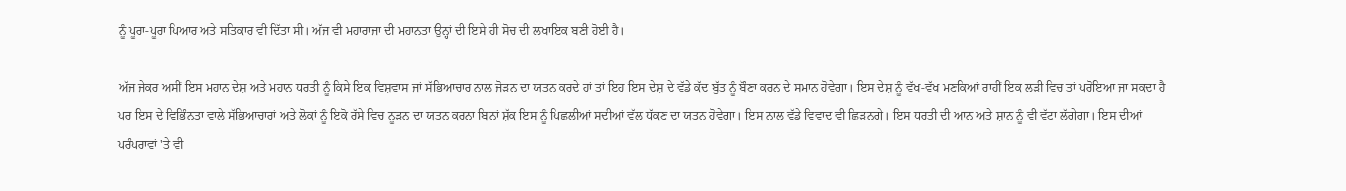ਨੂੰ ਪੂਰਾ-ਪੂਰਾ ਪਿਆਰ ਅਤੇ ਸਤਿਕਾਰ ਵੀ ਦਿੱਤਾ ਸੀ। ਅੱਜ ਵੀ ਮਹਾਰਾਜਾ ਦੀ ਮਹਾਨਤਾ ਉਨ੍ਹਾਂ ਦੀ ਇਸੇ ਹੀ ਸੋਚ ਦੀ ਲਖਾਇਕ ਬਣੀ ਹੋਈ ਹੈ।

ਅੱਜ ਜੇਕਰ ਅਸੀਂ ਇਸ ਮਹਾਨ ਦੇਸ਼ ਅਤੇ ਮਹਾਨ ਧਰਤੀ ਨੂੰ ਕਿਸੇ ਇਕ ਵਿਸ਼ਵਾਸ ਜਾਂ ਸੱਭਿਆਚਾਰ ਨਾਲ ਜੋੜਨ ਦਾ ਯਤਨ ਕਰਦੇ ਹਾਂ ਤਾਂ ਇਹ ਇਸ ਦੇਸ਼ ਦੇ ਵੱਡੇ ਕੱਦ ਬੁੱਤ ਨੂੰ ਬੌਣਾ ਕਰਨ ਦੇ ਸਮਾਨ ਹੋਵੇਗਾ। ਇਸ ਦੇਸ਼ ਨੂੰ ਵੱਖ-ਵੱਖ ਮਣਕਿਆਂ ਰਾਹੀਂ ਇਕ ਲੜੀ ਵਿਚ ਤਾਂ ਪਰੋਇਆ ਜਾ ਸਕਦਾ ਹੈ ਪਰ ਇਸ ਦੇ ਵਿਭਿੰਨਤਾ ਵਾਲੇ ਸੱਭਿਆਚਾਰਾਂ ਅਤੇ ਲੋਕਾਂ ਨੂੰ ਇਕੋ ਰੱਸੇ ਵਿਚ ਨੂੜਨ ਦਾ ਯਤਨ ਕਰਨਾ ਬਿਨਾਂ ਸ਼ੱਕ ਇਸ ਨੂੰ ਪਿਛਲੀਆਂ ਸਦੀਆਂ ਵੱਲ ਧੱਕਣ ਦਾ ਯਤਨ ਹੋਵੇਗਾ। ਇਸ ਨਾਲ ਵੱਡੇ ਵਿਵਾਦ ਵੀ ਛਿੜਨਗੇ। ਇਸ ਧਰਤੀ ਦੀ ਆਨ ਅਤੇ ਸ਼ਾਨ ਨੂੰ ਵੀ ਵੱਟਾ ਲੱਗੇਗਾ। ਇਸ ਦੀਆਂ ਪਰੰਪਰਾਵਾਂ 'ਤੇ ਵੀ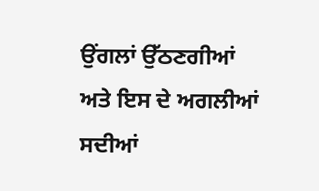ਉਂਗਲਾਂ ਉੱਠਣਗੀਆਂ ਅਤੇ ਇਸ ਦੇ ਅਗਲੀਆਂ ਸਦੀਆਂ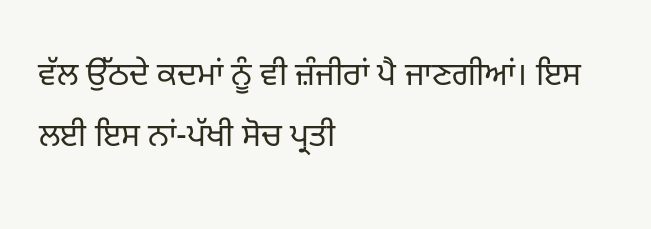ਵੱਲ ਉੱਠਦੇ ਕਦਮਾਂ ਨੂੰ ਵੀ ਜ਼ੰਜੀਰਾਂ ਪੈ ਜਾਣਗੀਆਂ। ਇਸ ਲਈ ਇਸ ਨਾਂ-ਪੱਖੀ ਸੋਚ ਪ੍ਰਤੀ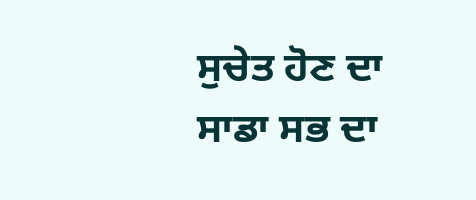ਸੁਚੇਤ ਹੋਣ ਦਾ ਸਾਡਾ ਸਭ ਦਾ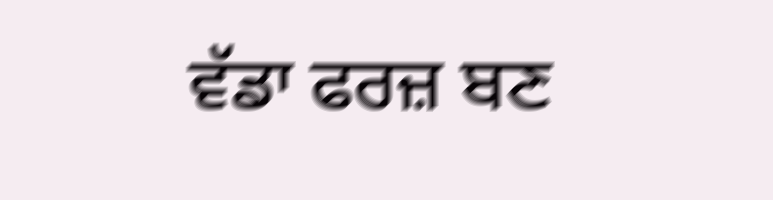ਵੱਡਾ ਫਰਜ਼ ਬਣ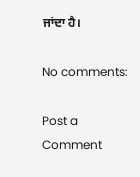ਜਾਂਦਾ ਹੈ।

No comments:

Post a Comment